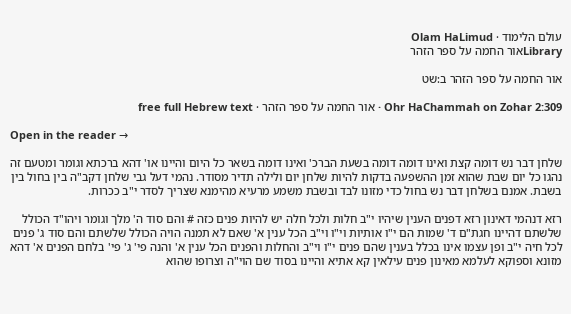עולם הלימוד · Olam HaLimud
Libraryאור החמה על ספר הזהר

אור החמה על ספר הזהר ב:שט

Ohr HaChammah on Zohar 2:309 · אור החמה על ספר הזהר · free full Hebrew text

Open in the reader →

שלחן דבר נש דומה קצת ואינו דומה דומה בשעת הברכ' ואינו דומה בשאר כל היום והיינו או' דהא ברכתא וגומר ומטעם זה נהגו כל יום שבת שהוא זמן ההשפעה בדקות להיות שלחן יום ולילה תדיר מסודר. נהמי דעל גבי שלחן דקב"ה בין בחול בין בשבת. אמנם בשלחן דבר נש בחול כדי מזונו לבד ובשבת משמע מרעיא מהימנא שצריך לסדר י"ב ככרות.

רזא דנהמי דאינון רזא דפנים הענין שיהיו י"ב חלות ולכל חלה יש להיות פנים כזה # והם סוד ה' מלך וגומר ויהו"ד הכולל שלשתם דהיינו חגת"ם ד' שמות הם י"ו אותיות וי"ו וי"ב הכל ענין א' שאם לא תמנה הויה הכולל שלשתם והם סוד ג' פנים לכל חיה י"ב ופן עצמו אינו בכלל בענין שהם פנים י"ו וי"ב והחלות והפנים הכל ענין א' והנה פי' ג' פי' בלחם הפנים א' דהא מזונא וספוקא לעלמא מאינון פנים עילאין קא אתיא והיינו בסוד שם הוי"ה וצרופו שהוא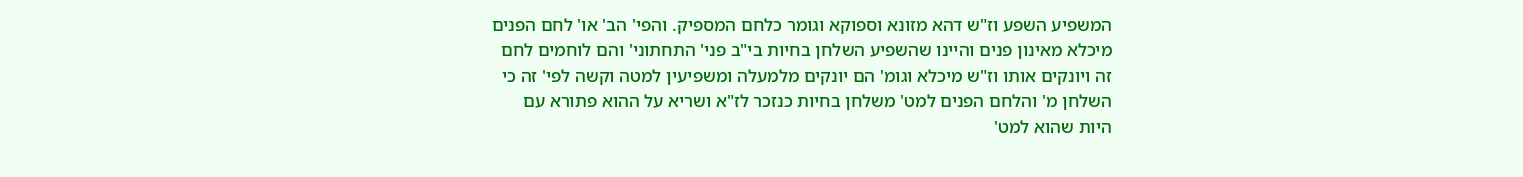המשפיע השפע וז"ש דהא מזונא וספוקא וגומר כלחם המספיק. והפי' הב' או' לחם הפנים מיכלא מאינון פנים והיינו שהשפיע השלחן בחיות בי"ב פני' התחתוני' והם לוחמים לחם זה ויונקים אותו וז"ש מיכלא וגומ' הם יונקים מלמעלה ומשפיעין למטה וקשה לפי' זה כי השלחן מ' והלחם הפנים למט' משלחן בחיות כנזכר לז"א ושריא על ההוא פתורא עם היות שהוא למט'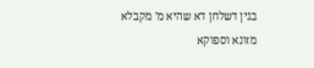בגין דשלחן דא שהיא מ' מקבלא מזונא וספוקא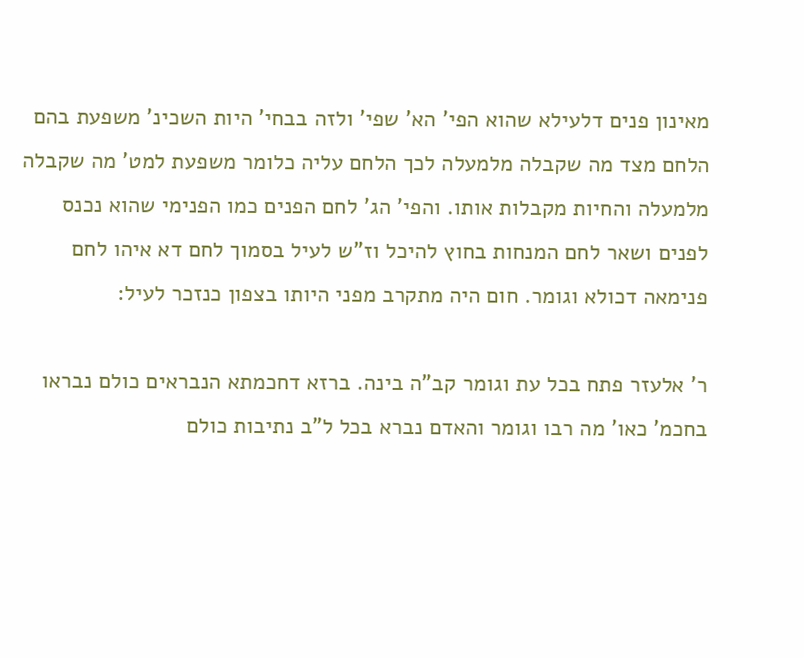מאינון פנים דלעילא שהוא הפי' הא' שפי' ולזה בבחי' היות השכינ' משפעת בהם הלחם מצד מה שקבלה מלמעלה לכך הלחם עליה כלומר משפעת למט' מה שקבלה מלמעלה והחיות מקבלות אותו. והפי' הג' לחם הפנים כמו הפנימי שהוא נכנס לפנים ושאר לחם המנחות בחוץ להיכל וז"ש לעיל בסמוך לחם דא איהו לחם פנימאה דכולא וגומר. חום היה מתקרב מפני היותו בצפון כנזכר לעיל:

ר' אלעזר פתח בכל עת וגומר קב"ה בינה. ברזא דחכמתא הנבראים כולם נבראו בחכמ' כאו' מה רבו וגומר והאדם נברא בכל ל"ב נתיבות כולם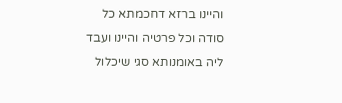והיינו ברזא דחכמתא כל סודה וכל פרטיה והיינו ועבד ליה באומנותא סגי שיכלול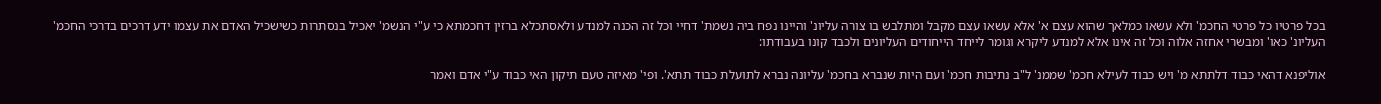בכל פרטיו כל פרטי החכמ' ולא עשאו כמלאך שהוא עצם א' אלא עשאו עצם מקבל ומתלבש בו צורה עליונ' והיינו נפח ביה נשמת' דחיי וכל זה הכנה למנדע ולאסתכלא ברזין דחכמתא כי ע"י הנשמ' יאכיל בנסתרות כשישכיל האדם את עצמו ידע דרכים בדרכי החכמ' העליונ' כאו' ומבשרי אחזה אלוה וכל זה אינו אלא למנדע ליקרא וגומר לייחד הייחודים העליונים ולכבד קונו בעבודתו:

אוליפנא דהאי כבוד דלתתא מ' ויש כבוד לעילא חכמ' שממנ' ל"ב נתיבות חכמ' ועם היות שנברא בחכמ' עליונה נברא לתועלת כבוד תתא'. ופי' מאיזה טעם תיקון האי כבוד ע"י אדם ואמר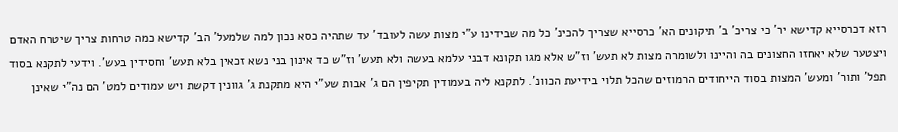רזא דכרסייא קדישא יר' כי צריכ' ב' תיקונים הא' כרסייא שצריך להכינ' כל מה שבידינו ע"י מצות עשה לעובד' עד שתהיה כסא נכון למה שלמעל' הב' קדישא כמה טרחות צריך שיטרח האדם ויצטער שלא יאחזו החצונים בה והיינו ולשומרה מצות לא תעש' וז"ש אלא מגו תקונא דבני עלמא בעשה ולא תעש' וז"ש כד אינון בני נשא זכאין בלא תעש' וחסידין בעש'. וידעי לתקנא בסוד תפל' ותור' ומעש' המצות בסוד הייחודים הרמוזים שהכל תלוי בידיעת הכוונ'. לתקנא ליה בעמודין תקיפין הם ג' אבות שע"י היא מתקנת ג' גוונין דקשת ויש עמודים למט' הם נה"י שאינן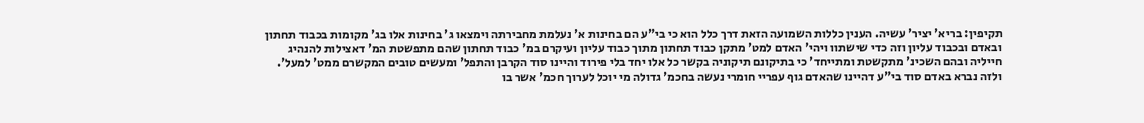תקיפין: בריא' יציר' עשיה. הענין כללות השמועה הזאת דרך כלל הוא כי בי"ע הם בחינות א' נעלמת מחבירתה וימצאו ג' בחינות אלו בג' מקומות בכבוד תחתון ובאדם ובכבוד עליון וזה כדי שישתוו ויהי' האדם למט' מתקן כבוד תחתון מתוך כבוד עליון ועיקרם במ' כבוד תחתון שהם מתפשטת המ' דאצילות להנהיג חייליה ובהם השכינ' מתקשטת ומתייחד' כי בתיקונם תיקוניה בקשר כל אלו יחד בלי פירוד והיינו סוד הקרבן והתפל' ומעשים טובים המקשרם ממט' למעל'. ולזה נברא באדם סוד בי"ע דהיינו שהאדם גוף עפריי חומרי נעשה בחכמ' גדולה מי יוכל לערוך חכמ' אשר בו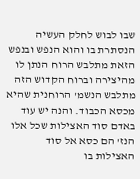שבו לבוש לחלק העשיה הנסתרת בו והוא הנפש ובנפש הזאת מתלבש הרוח הנתן לו מהיצירה וברוח הקדוש הזה מתלבש הנשמ' הרוחנית שהיא מכסא הכבוד. והנה יש עוד באדם סוד האצילות שכל אלו הנז' הם כסא אל סוד האצילות בו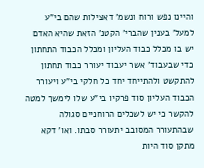והיינו נפש ורוח ונשמ' דאצילות שהם בי"ע למעל' בענין שהברי' הקטנ' הזאת שהיא האדם יש בו מכלל כבוד העליון ומכלל הכבוד התחתון כדי שבעבוד' אשר יעבוד יעורר כבוד תחתון להתקשט ולהתייחד יחד כל חלקי בי"ע ויעורר הכבוד העליון סוד פרקיו בי"ע שלו לימשך למטה להקשר כי יש לשכלים הרוחניים סגולה שבהתעורר המסובב יתעורר סבתו. ואו' דקא מתקן סוד היות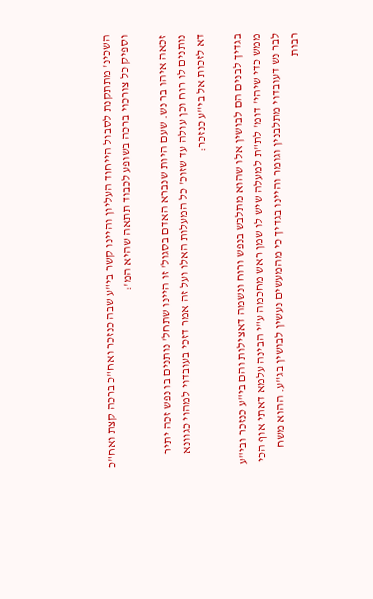השכינ' מתתקנת לסבול הייחוד העליון והיינו קשר בי"ע שבה כנזכר ואח"כ ברכה קצת ואח"כ וספיק כל צורכוי ברכה בשופע לכבוד תתאה שהיא המ':

זכאה איהו בר נש. שעם היות שנברא האדם בסגול' זו היינו שתחל' נותנים בו נפש זכה יתיר נותנים לו רוח וכן עולה עד שזוכ' כל המעלות האלו ועל זה אמר דזכי בעובדוי למהוי כגוונא דא לזכות אל בי"ע כנזכר:

בגדיך לבנים הם לבושין אלו שהוא מתלבש בנפש ורוח ונשמה דאצילות והם בי"ע כנזכר ובי"ע ממש כדי שיהי' דומ' לת"ת למעלה שיש לו שמן ראש מחכמה ע"י הבינה עלמא דאתי אוף הכי לבר נש דעובדוי מתלבנין וגומר והיינו בגדיך כי מהמעשים נעשין לבושין בג"ע. ההוא משח רבות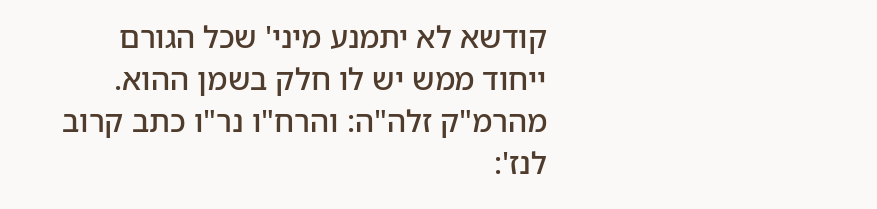קודשא לא יתמנע מיני' שכל הגורם ייחוד ממש יש לו חלק בשמן ההוא. מהרמ"ק זלה"ה: והרח"ו נר"ו כתב קרוב לנז':